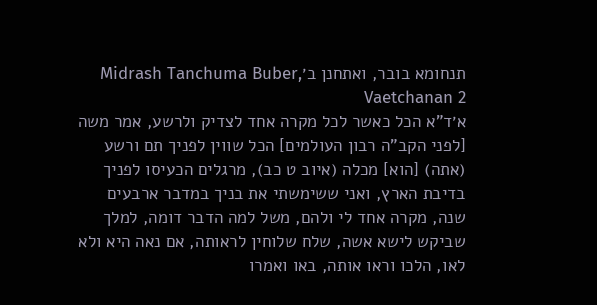תנחומא בובר, ואתחנן ב׳Midrash Tanchuma Buber, Vaetchanan 2
א׳ד"א הכל כאשר לכל מקרה אחד לצדיק ולרשע, אמר משה [לפני הקב"ה רבון העולמים] הכל שווין לפניך תם ורשע (אתה) [הוא] מכלה (איוב ט כב), מרגלים הכעיסו לפניך בדיבת הארץ, ואני ששימשתי את בניך במדבר ארבעים שנה, מקרה אחד לי ולהם, משל למה הדבר דומה, למלך שביקש לישא אשה, שלח שלוחין לראותה, אם נאה היא ולא לאו, הלכו וראו אותה, באו ואמרו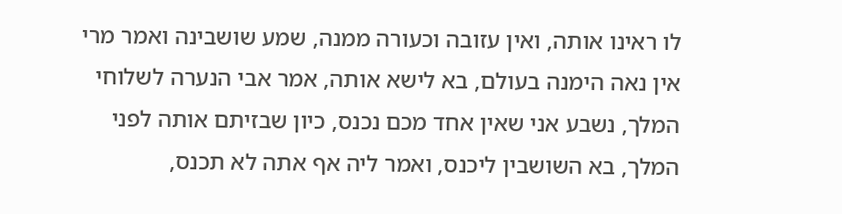לו ראינו אותה, ואין עזובה וכעורה ממנה, שמע שושבינה ואמר מרי אין נאה הימנה בעולם, בא לישא אותה, אמר אבי הנערה לשלוחי המלך, נשבע אני שאין אחד מכם נכנס, כיון שבזיתם אותה לפני המלך, בא השושבין ליכנס, ואמר ליה אף אתה לא תכנס,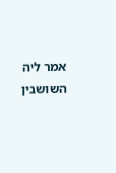אמר ליה השושבין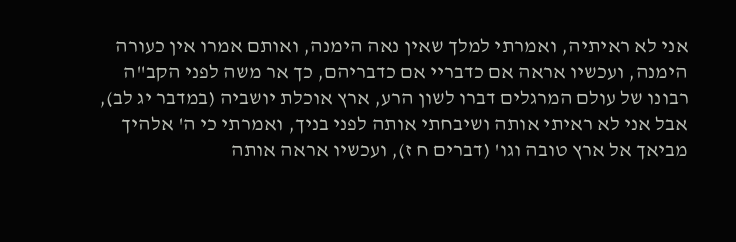אני לא ראיתיה, ואמרתי למלך שאין נאה הימנה, ואותם אמרו אין כעורה הימנה, ועכשיו אראה אם כדבריי אם כדבריהם, כך אר משה לפני הקב"ה רבונו של עולם המרגלים דברו לשון הרע, ארץ אוכלת יושביה (במדבר יג לב), אבל אני לא ראיתי אותה ושיבחתי אותה לפני בניך, ואמרתי כי ה' אלהיך מביאך אל ארץ טובה וגו' (דברים ח ז), ועכשיו אראה אותה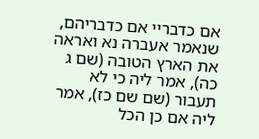אם כדבריי אם כדבריהם, שנאמר אעברה נא ואראה את הארץ הטובה (שם ג כה), אמר ליה כי לא תעבור (שם שם כז), אמר ליה אם כן הכל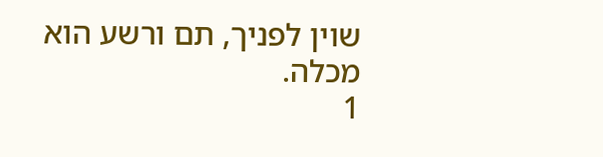שוין לפניך, תם ורשע הוא מכלה.
1